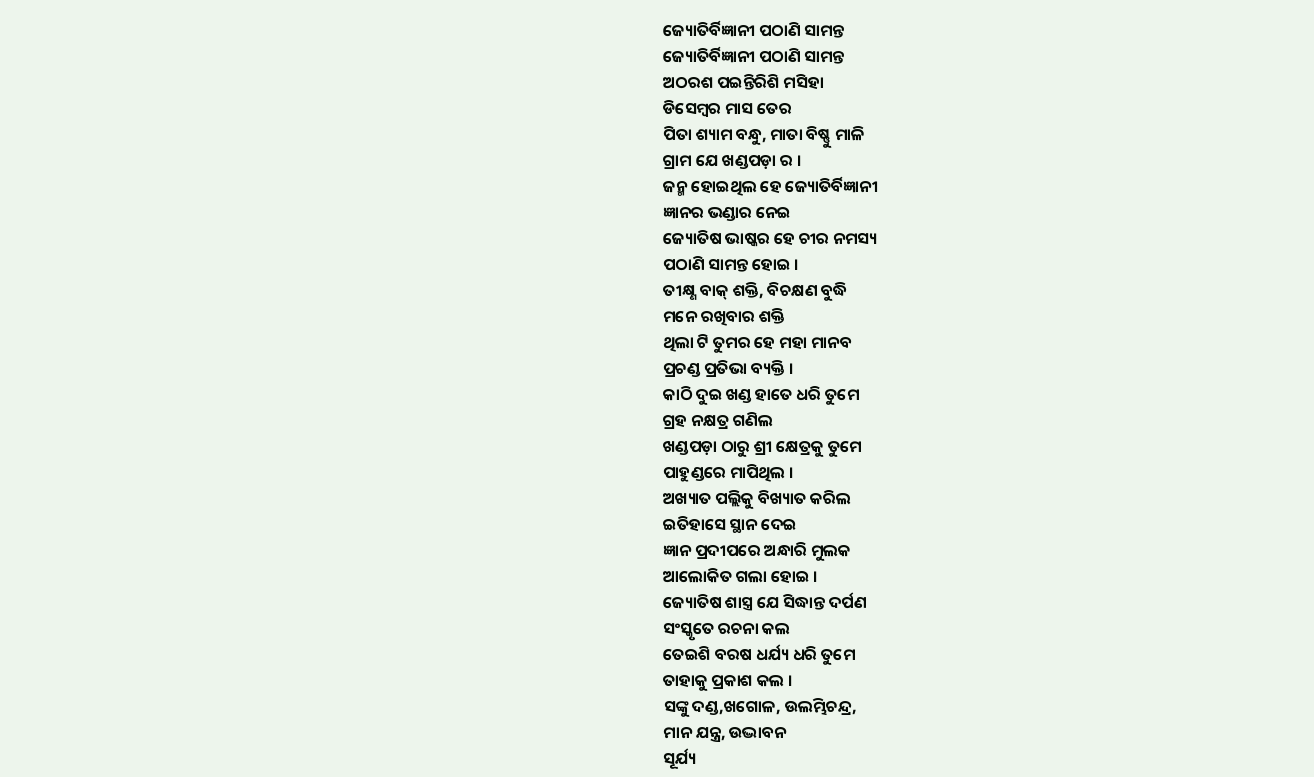ଜ୍ୟୋତିର୍ବିଜ୍ଞାନୀ ପଠାଣି ସାମନ୍ତ
ଜ୍ୟୋତିର୍ବିଜ୍ଞାନୀ ପଠାଣି ସାମନ୍ତ
ଅଠରଶ ପଇନ୍ତିରିଶି ମସିହା
ଡିସେମ୍ବର ମାସ ତେର
ପିତା ଶ୍ୟାମ ବନ୍ଧୁ, ମାତା ବିଷ୍ଣୁ ମାଳି
ଗ୍ରାମ ଯେ ଖଣ୍ଡପଡ଼ା ର ।
ଜନ୍ମ ହୋଇଥିଲ ହେ ଜ୍ୟୋତିର୍ବିଜ୍ଞାନୀ
ଜ୍ଞାନର ଭଣ୍ଡାର ନେଇ
ଜ୍ୟୋତିଷ ଭାଷ୍କର ହେ ଚୀର ନମସ୍ୟ
ପଠାଣି ସାମନ୍ତ ହୋଇ ।
ତୀକ୍ଷ୍ଣ ବାକ୍ ଶକ୍ତି, ବିଚକ୍ଷଣ ବୁଦ୍ଧି
ମନେ ରଖିବାର ଶକ୍ତି
ଥିଲା ଟି ତୁମର ହେ ମହା ମାନବ
ପ୍ରଚଣ୍ଡ ପ୍ରତିଭା ବ୍ୟକ୍ତି ।
କାଠି ଦୁଇ ଖଣ୍ଡ ହାତେ ଧରି ତୁମେ
ଗ୍ରହ ନକ୍ଷତ୍ର ଗଣିଲ
ଖଣ୍ଡପଡ଼ା ଠାରୁ ଶ୍ରୀ କ୍ଷେତ୍ରକୁ ତୁମେ
ପାହୁଣ୍ଡରେ ମାପିଥିଲ ।
ଅଖ୍ୟାତ ପଲ୍ଲିକୁ ବିଖ୍ୟାତ କରିଲ
ଇତିହାସେ ସ୍ଥାନ ଦେଇ
ଜ୍ଞାନ ପ୍ରଦୀପରେ ଅନ୍ଧାରି ମୁଲକ
ଆଲୋକିତ ଗଲା ହୋଇ ।
ଜ୍ୟୋତିଷ ଶାସ୍ତ୍ର ଯେ ସିଦ୍ଧାନ୍ତ ଦର୍ପଣ
ସଂସ୍କୃତେ ରଚନା କଲ
ତେଇଶି ବରଷ ଧର୍ଯ୍ୟ ଧରି ତୁମେ
ତାହାକୁ ପ୍ରକାଶ କଲ ।
ସଙ୍କୁ ଦଣ୍ଡ,ଖଗୋଳ, ଉଲମ୍ଭିଚନ୍ଦ୍ର,
ମାନ ଯନ୍ତ୍ର, ଉଦ୍ଭାବନ
ସୂର୍ଯ୍ୟ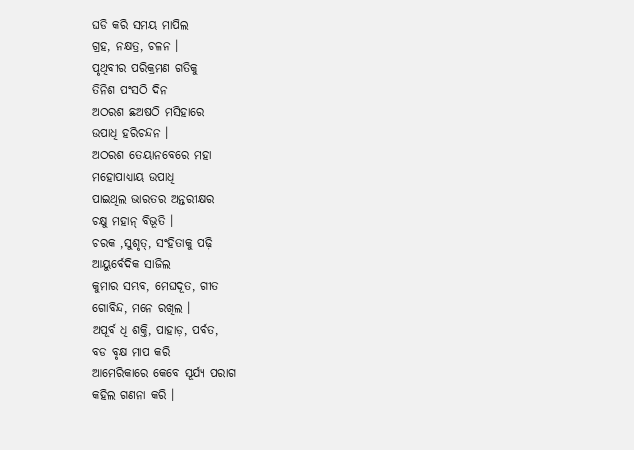ଘଡି କରି ସମୟ ମାପିଲ
ଗ୍ରହ, ନକ୍ଷତ୍ର, ଚଳନ ।
ପୃଥିବୀର ପରିକ୍ରମଣ ଗତିକୁ
ତିନିଶ ପଂସଠି ଦିନ
ଅଠରଶ ଛଅଷଠି ମସିହାରେ
ଉପାଧି ହରିଚନ୍ଦନ ।
ଅଠରଶ ତେୟାନବେରେ ମହା
ମହୋପାଧ୍ୟାୟ ଉପାଧି
ପାଇଥିଲ ଭାରତର ଅନ୍ତରୀକ୍ଷର
ଚକ୍ଷୁ ମହାନ୍ ବିଭୂତି ।
ଚରକ ,ସୁଶୃତ୍, ସଂହିତାକୁ ପଢ଼ି
ଆୟୁର୍ବେଦିକ ସାଜିଲ
କୁମାର ସମ୍ଭବ, ମେଘଦୂତ, ଗୀତ
ଗୋବିନ୍ଦ, ମନେ ରଖିଲ ।
ଅପୂର୍ବ ଧି ଶକ୍ତି, ପାହାଡ଼, ପର୍ବତ,
ବଡ ବୃକ୍ଷ ମାପ କରି
ଆମେରିକାରେ କେବେ ସୂର୍ଯ୍ୟ ପରାଗ
କହିଲ ଗଣନା କରି ।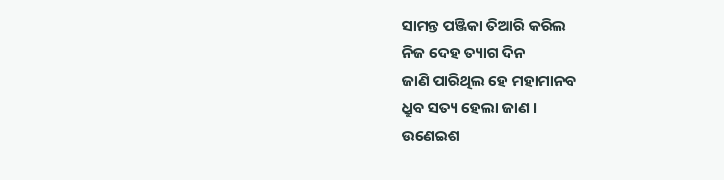ସାମନ୍ତ ପଞ୍ଜିକା ତିଆରି କରିଲ
ନିଜ ଦେହ ତ୍ୟାଗ ଦିନ
ଜାଣି ପାରିଥିଲ ହେ ମହାମାନବ
ଧ୍ରୁବ ସତ୍ୟ ହେଲା ଜାଣ ।
ଉଣେଇଶ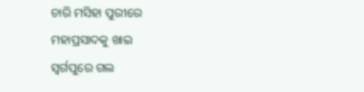ଚାରି ମସିହା ପୁରୀରେ
ମହାପ୍ରସାଦକୁ ଖାଇ
ସ୍ୱର୍ଗପୁରେ ଗଲ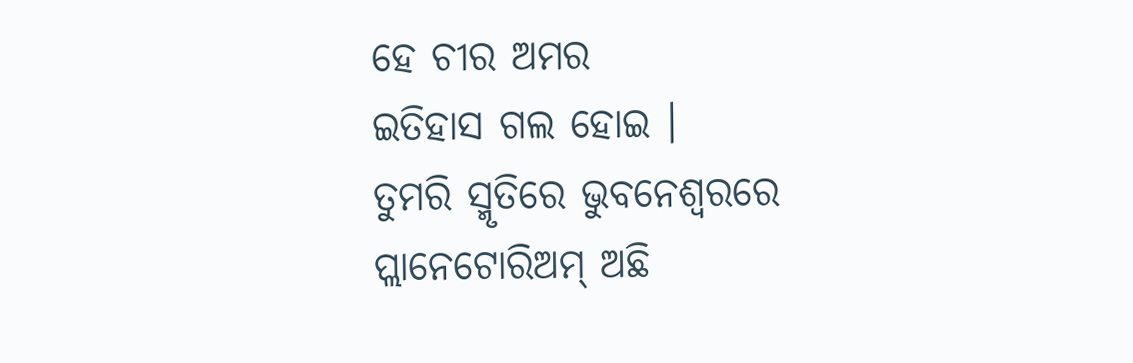ହେ ଚୀର ଅମର
ଇତିହାସ ଗଲ ହୋଇ ।
ତୁମରି ସ୍ମୃତିରେ ଭୁବନେଶ୍ୱରରେ
ପ୍ଲାନେଟୋରିଅମ୍ ଅଛି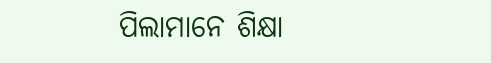ପିଲାମାନେ ଶିକ୍ଷା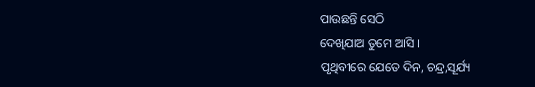ପାଉଛନ୍ତି ସେଠି
ଦେଖିଯାଅ ତୁମେ ଆସି ।
ପୃଥିବୀରେ ଯେତେ ଦିନ, ଚନ୍ଦ୍ର,ସୂର୍ଯ୍ୟ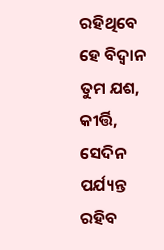ରହିଥିବେ ହେ ବିଦ୍ୱାନ
ତୁମ ଯଶ, କୀର୍ତ୍ତି, ସେଦିନ ପର୍ଯ୍ୟନ୍ତ
ରହିବ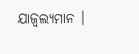ଯାଜ୍ଵଲ୍ୟମାନ ।